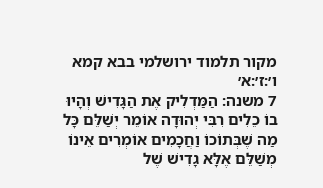מקור תלמוד ירושלמי בבא קמא ו׳:ז׳:א׳
7 משנה: הַמַּדְלִיק אֶת הַגָּדִישׁ וְהָיוּ בוֹ כֵלִים רִבִּי יְהוּדָה אוֹמֵר יְשַׁלֵּם כָּל מַה שֶׁבְּתוֹכוֹ וַחֲכָמִים אוֹמְרִים אֵינוֹ מְשַׁלֵּם אֶלָּא גָדִישׁ שֶׁל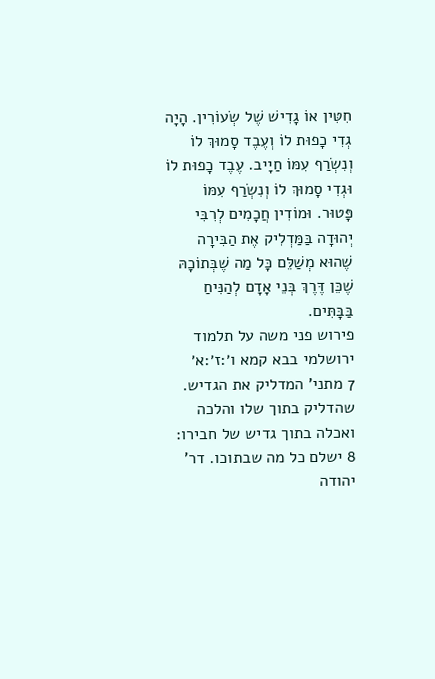חִטִּין אוֹ גָדִישׁ שֶׁל שְׂעוֹרִין. הָיָה גְדִי כָפוּת לוֹ וְעֶבֶד סָמוּךְ לוֹ וְנִשְׂרַף עִמּוֹ חַיָיב. עֶבֶד כָפוּת לוֹ וּגְדִי סָמוּךְ לוֹ וְנִשְׂרַף עִמּוֹ פָּטוּר. וּמוֹדִין חֲכָמִים לְרִבִּי יְהוּדָה בַּמַּדְלִיק אֶת הַבִּירָה שֶׁהוּא מְשַׁלֵּם כָּל מַה שֶׁבְּתוֹכָהּ שֶׁכֵּן דֶּרֶךְ בְּנֵי אָדָם לְהַנִּיחַ בַּבָּתִּים.
פירוש פני משה על תלמוד ירושלמי בבא קמא ו׳:ז׳:א׳
7 מתני' המדליק את הגדיש. שהדליק בתוך שלו והלכה ואכלה בתוך גדיש של חבירו:
8 ישלם כל מה שבתוכו. דר' יהודה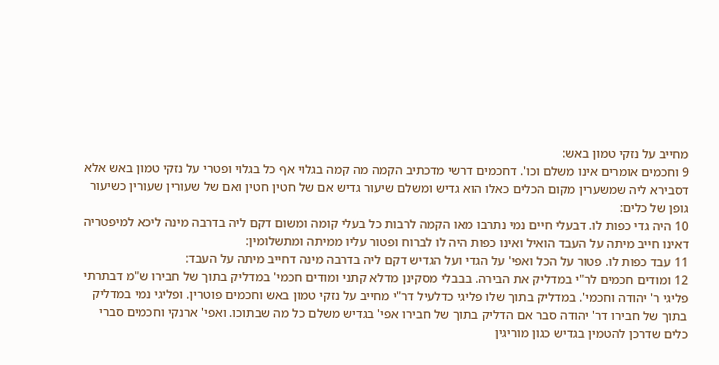מחייב על נזקי טמון באש:
9 וחכמים אומרים אינו משלם וכו'. דחכמים דרשי מדכתיב הקמה מה קמה בגלוי אף כל בגלוי ופטרי על נזקי טמון באש אלא דסבירא ליה שמשערין מקום הכלים כאלו הוא גדיש ומשלם שיעור גדיש אם של חטין חטין ואם של שעורין שעורין כשיעור גופן של כלים:
10 היה גדי כפות לו. דבעלי חיים נמי נתרבו מאו הקמה לרבות כל בעלי קומה ומשום דקם ליה בדרבה מינה ליכא למיפטריה דאינו חייב מיתה על העבד הואיל ואינו כפות היה לו לברוח ופטור עליו ממיתה ומתשלומין:
11 עבד כפות לו. פטור על הכל ואפי' על הגדי ועל הגדיש דקם ליה בדרבה מינה דחייב מיתה על העבד:
12 ומודים חכמים לר"י במדליק את הבירה. בבבלי מסקינן מדלא קתני ומודים חכמי' במדליק בתוך של חבירו ש"מ דבתרתי פליגי ר' יהודה וחכמי'. במדליק בתוך שלו פליגי כדלעיל דר"י מחייב על נזקי טמון באש וחכמים פוטרין. ופליגי נמי במדליק בתוך של חבירו דר' יהודה סבר אם הדליק בתוך של חבירו אפי' בגדיש משלם כל מה שבתוכו. ואפי' ארנקי וחכמים סברי כלים שדרכן להטמין בגדיש כגון מוריגין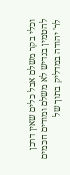וכלי בקר משלם אבל כלים שאין דרכן להטמין בגדיש לא משלם ומודים חכמים לר' יהודה במדליק בתוך של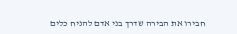חבירו את הבירה שדרך בני אדם להניח כלים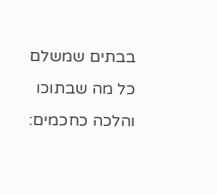בבתים שמשלם כל מה שבתוכו והלכה כחכמים: